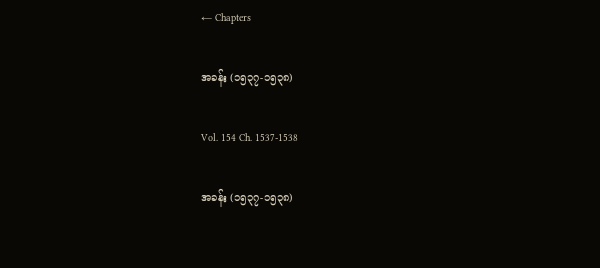← Chapters

အခန်း (၁၅၃၇-၁၅၃၈)

Vol. 154 Ch. 1537-1538

အခန်း (၁၅၃၇-၁၅၃၈)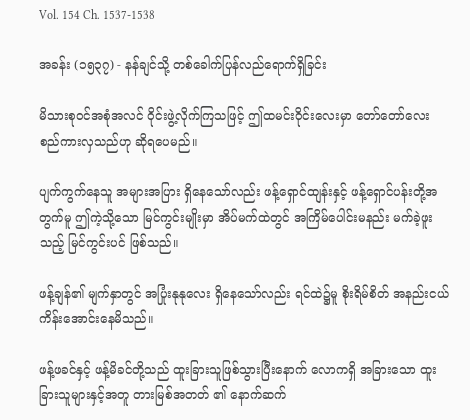Vol. 154 Ch. 1537-1538

အခန်း (၁၅၃၇) - နန်ချင်သို့ တစ်ခေါက်ပြန်လည်ရောက်ရှိခြင်း

မိသားစုဝင်အစုံအလင် ဝိုင်းဖွဲ့လိုက်ကြသဖြင့် ဤထမင်းဝိုင်းလေးမှာ တော်တော်လေး စည်ကားလှသည်ဟု ဆိုရပေမည်။

ပျက်ကွက်နေသူ အများအပြား ရှိနေသော်လည်း ဖန့်ရှောင်ထျန်းနှင့် ဖန့်ရှောင်ပန်းတို့အတွက်မူ ဤကဲ့သို့သော မြင်ကွင်းမျိုးမှာ အိပ်မက်ထဲတွင် အကြိမ်ပေါင်းမနည်း မက်ခဲ့ဖူးသည့် မြင်ကွင်းပင် ဖြစ်သည်။

ဖန့်ချန်၏ မျက်နှာတွင် အပြုံးနုနုလေး ရှိနေသော်လည်း ရင်ထဲ၌မူ စိုးရိမ်စိတ် အနည်းငယ် ကိန်းအောင်းနေမိသည်။

ဖန့်ဖခင်နှင့် ဖန့်မိခင်တို့သည် ထူးခြားသူဖြစ်သွားပြီးနောက် လောကရှိ အခြားသော ထူးခြားသူများနှင့်အတူ တားမြစ်အတတ် ၏ နောက်ဆက်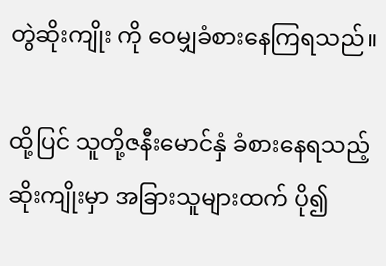တွဲဆိုးကျိုး ကို ဝေမျှခံစားနေကြရသည်။

ထို့ပြင် သူတို့ဇနီးမောင်နှံ ခံစားနေရသည့် ဆိုးကျိုးမှာ အခြားသူများထက် ပို၍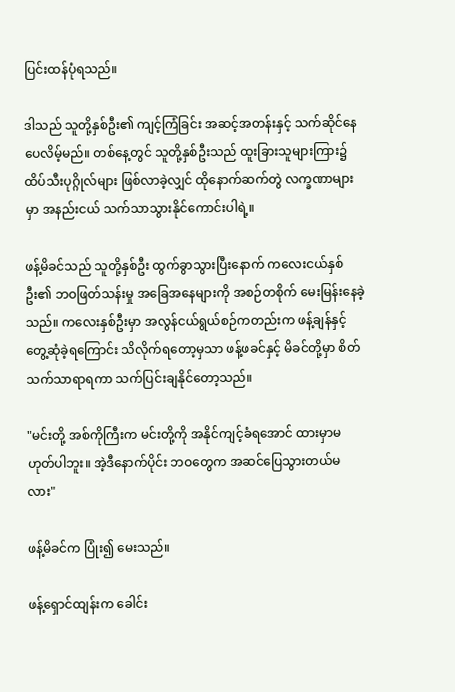ပြင်းထန်ပုံရသည်။

ဒါသည် သူတို့နှစ်ဦး၏ ကျင့်ကြံခြင်း အဆင့်အတန်းနှင့် သက်ဆိုင်နေပေလိမ့်မည်။ တစ်နေ့တွင် သူတို့နှစ်ဦးသည် ထူးခြားသူများကြား၌ ထိပ်သီးပုဂ္ဂိုလ်များ ဖြစ်လာခဲ့လျှင် ထိုနောက်ဆက်တွဲ လက္ခဏာများမှာ အနည်းငယ် သက်သာသွားနိုင်ကောင်းပါရဲ့။

ဖန့်မိခင်သည် သူတို့နှစ်ဦး ထွက်ခွာသွားပြီးနောက် ကလေးငယ်နှစ်ဦး၏ ဘဝဖြတ်သန်းမှု အခြေအနေများကို အစဉ်တစိုက် မေးမြန်းနေခဲ့သည်။ ကလေးနှစ်ဦးမှာ အလွန်ငယ်ရွယ်စဉ်ကတည်းက ဖန့်ချန်နှင့် တွေ့ဆုံခဲ့ရကြောင်း သိလိုက်ရတော့မှသာ ဖန့်ဖခင်နှင့် မိခင်တို့မှာ စိတ်သက်သာရာရကာ သက်ပြင်းချနိုင်တော့သည်။

"မင်းတို့ အစ်ကိုကြီးက မင်းတို့ကို အနိုင်ကျင့်ခံရအောင် ထားမှာမဟုတ်ပါဘူး။ အဲ့ဒီနောက်ပိုင်း ဘဝတွေက အဆင်ပြေသွားတယ်မလား"

ဖန့်မိခင်က ပြုံး၍ မေးသည်။

ဖန့်ရှောင်ထျန်းက ခေါင်း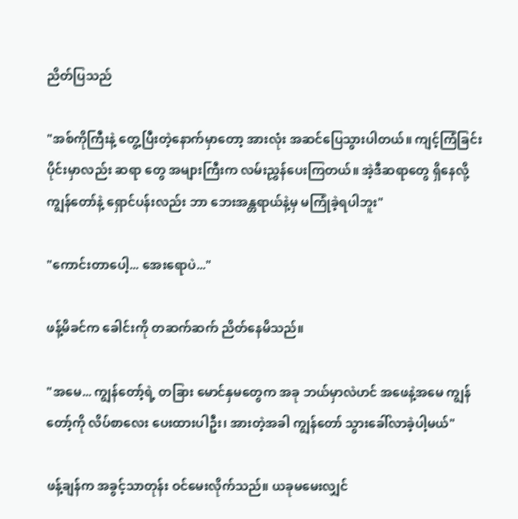ညိတ်ပြသည်

"အစ်ကိုကြီးနဲ့ တွေ့ပြီးတဲ့နောက်မှာတော့ အားလုံး အဆင်ပြေသွားပါတယ်။ ကျင့်ကြံခြင်းပိုင်းမှာလည်း ဆရာ တွေ အများကြီးက လမ်းညွှန်ပေးကြတယ်။ အဲ့ဒီဆရာတွေ ရှိနေလို့ ကျွန်တော်နဲ့ ရှောင်ပန်းလည်း ဘာ ဘေးအန္တရာယ်နဲ့မှ မကြုံခဲ့ရပါဘူး"

"ကောင်းတာပေါ့... အေးရောပဲ..."

ဖန့်မိခင်က ခေါင်းကို တဆက်ဆက် ညိတ်နေမိသည်။

"အမေ... ကျွန်တော့်ရဲ့ တခြား မောင်နှမတွေက အခု ဘယ်မှာလဲဟင် အဖေနဲ့အမေ ကျွန်တော့်ကို လိပ်စာလေး ပေးထားပါဦး၊ အားတဲ့အခါ ကျွန်တော် သွားခေါ်လာခဲ့ပါ့မယ်"

ဖန့်ချန်က အခွင့်သာတုန်း ဝင်မေးလိုက်သည်။ ယခုမမေးလျှင်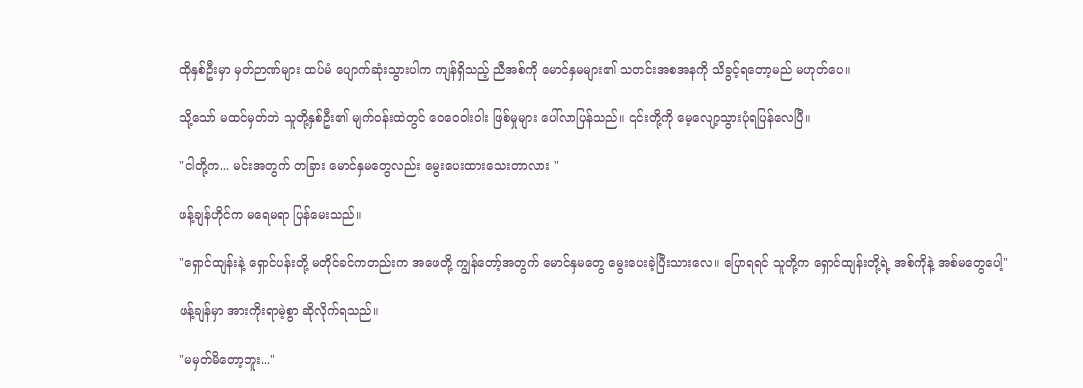ထိုနှစ်ဦးမှာ မှတ်ဉာဏ်များ ထပ်မံ ပျောက်ဆုံးသွားပါက ကျန်ရှိသည့် ညီအစ်ကို မောင်နှမများ၏ သတင်းအစအနကို သိခွင့်ရတော့မည် မဟုတ်ပေ။

သို့သော် မထင်မှတ်ဘဲ သူတို့နှစ်ဦး၏ မျက်ဝန်းထဲတွင် ဝေဝေဝါးဝါး ဖြစ်မှုများ ပေါ်လာပြန်သည်။ ၎င်းတို့ကို မေ့လျော့သွားပုံရပြန်လေပြီ။

"ငါတို့က... မင်းအတွက် တခြား မောင်နှမတွေလည်း မွေးပေးထားသေးတာလား "

ဖန့်ချန်ဟိုင်က မရေမရာ ပြန်မေးသည်။

"ရှောင်ထျန်းနဲ့ ရှောင်ပန်းတို့ မတိုင်ခင်ကတည်းက အဖေတို့ ကျွန်တော့်အတွက် မောင်နှမတွေ မွေးပေးခဲ့ပြီးသားလေ။ ပြောရရင် သူတို့က ရှောင်ထျန်းတို့ရဲ့ အစ်ကိုနဲ့ အစ်မတွေပေါ့"

ဖန့်ချန်မှာ အားကိုးရာမဲ့စွာ ဆိုလိုက်ရသည်။

"မမှတ်မိတော့ဘူး..."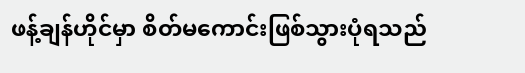ဖန့်ချန်ဟိုင်မှာ စိတ်မကောင်းဖြစ်သွားပုံရသည်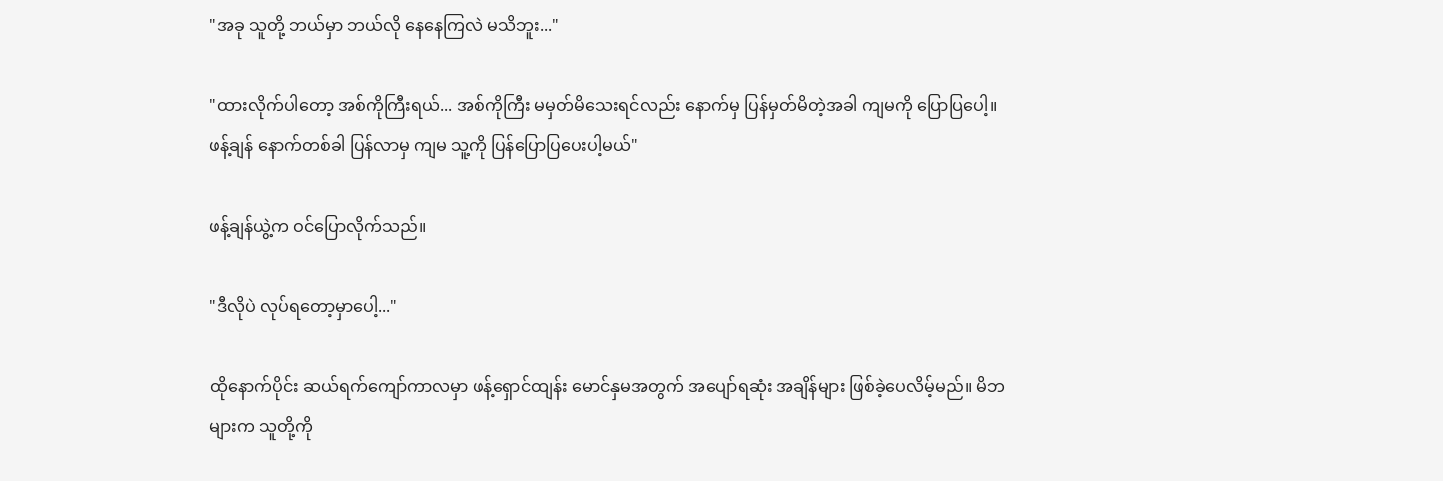"အခု သူတို့ ဘယ်မှာ ဘယ်လို နေနေကြလဲ မသိဘူး..."

"ထားလိုက်ပါတော့ အစ်ကိုကြီးရယ်... အစ်ကိုကြီး မမှတ်မိသေးရင်လည်း နောက်မှ ပြန်မှတ်မိတဲ့အခါ ကျမကို ပြောပြပေါ့။ ဖန့်ချန် နောက်တစ်ခါ ပြန်လာမှ ကျမ သူ့ကို ပြန်ပြောပြပေးပါ့မယ်"

ဖန့်ချန်ယွဲ့က ဝင်ပြောလိုက်သည်။

"ဒီလိုပဲ လုပ်ရတော့မှာပေါ့..."

ထိုနောက်ပိုင်း ဆယ်ရက်ကျော်ကာလမှာ ဖန့်ရှောင်ထျန်း မောင်နှမအတွက် အပျော်ရဆုံး အချိန်များ ဖြစ်ခဲ့ပေလိမ့်မည်။ မိဘများက သူတို့ကို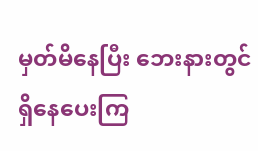မှတ်မိနေပြီး ဘေးနားတွင် ရှိနေပေးကြ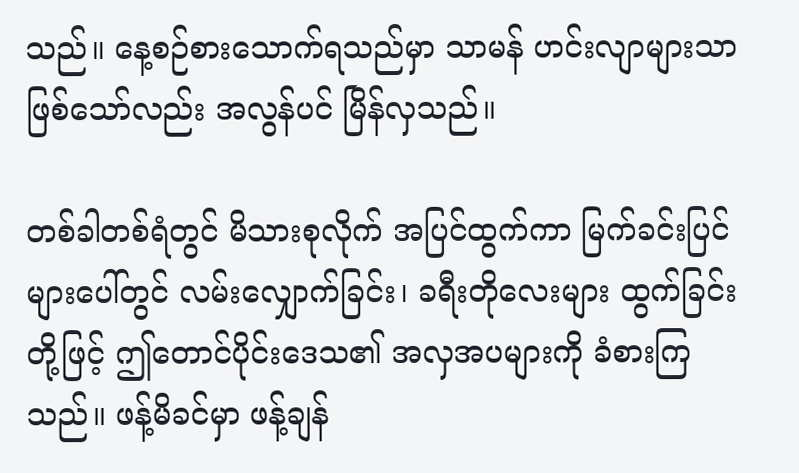သည်။ နေ့စဉ်စားသောက်ရသည်မှာ သာမန် ဟင်းလျာများသာ ဖြစ်သော်လည်း အလွန်ပင် မြိန်လှသည်။

တစ်ခါတစ်ရံတွင် မိသားစုလိုက် အပြင်ထွက်ကာ မြက်ခင်းပြင်များပေါ်တွင် လမ်းလျှောက်ခြင်း၊ ခရီးတိုလေးများ ထွက်ခြင်းတို့ဖြင့် ဤတောင်ပိုင်းဒေသ၏ အလှအပများကို ခံစားကြသည်။ ဖန့်မိခင်မှာ ဖန့်ချန်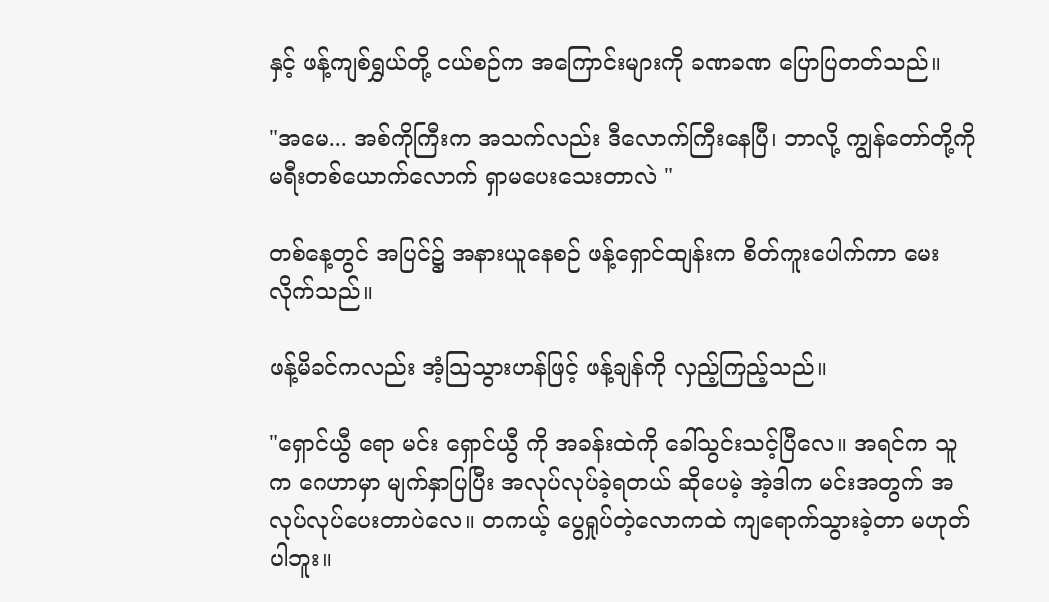နှင့် ဖန့်ကျစ်ရွှယ်တို့ ငယ်စဉ်က အကြောင်းများကို ခဏခဏ ပြောပြတတ်သည်။

"အမေ... အစ်ကိုကြီးက အသက်လည်း ဒီလောက်ကြီးနေပြီ၊ ဘာလို့ ကျွန်တော်တို့ကို မရီးတစ်ယောက်လောက် ရှာမပေးသေးတာလဲ "

တစ်နေ့တွင် အပြင်၌ အနားယူနေစဉ် ဖန့်ရှောင်ထျန်းက စိတ်ကူးပေါက်ကာ မေးလိုက်သည်။

ဖန့်မိခင်ကလည်း အံ့သြသွားဟန်ဖြင့် ဖန့်ချန်ကို လှည့်ကြည့်သည်။

"ရှောင်ယွီ ရော မင်း ရှောင်ယွီ ကို အခန်းထဲကို ခေါ်သွင်းသင့်ပြီလေ။ အရင်က သူက ဂေဟာမှာ မျက်နှာပြပြီး အလုပ်လုပ်ခဲ့ရတယ် ဆိုပေမဲ့ အဲ့ဒါက မင်းအတွက် အလုပ်လုပ်ပေးတာပဲလေ။ တကယ့် ပွေရှုပ်တဲ့လောကထဲ ကျရောက်သွားခဲ့တာ မဟုတ်ပါဘူး။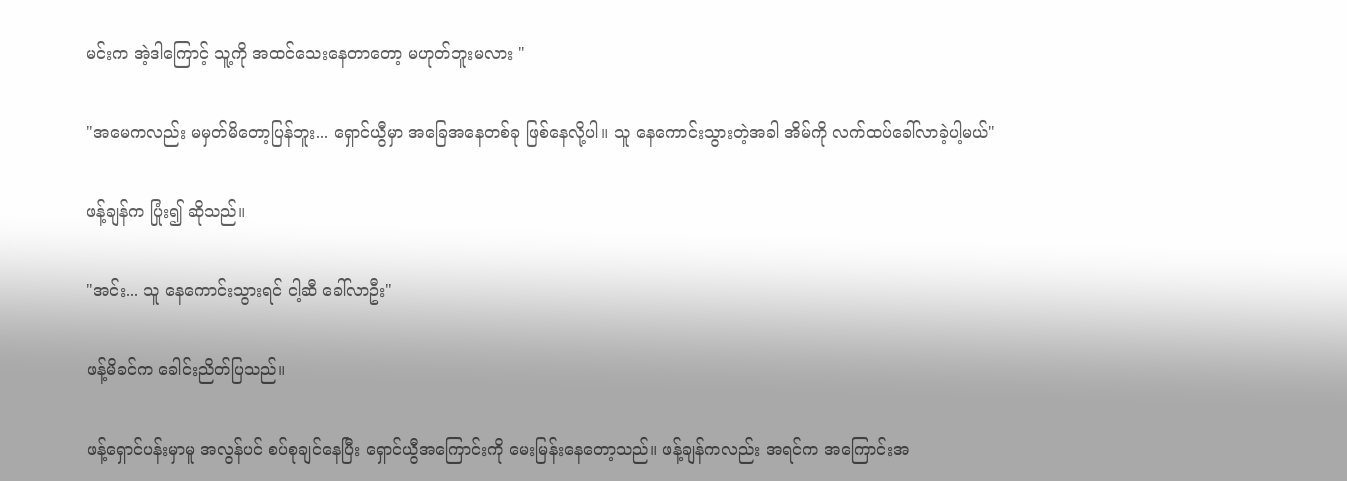မင်းက အဲ့ဒါကြောင့် သူ့ကို အထင်သေးနေတာတော့ မဟုတ်ဘူးမလား "

"အမေကလည်း မမှတ်မိတော့ပြန်ဘူး... ရှောင်ယွီမှာ အခြေအနေတစ်ခု ဖြစ်နေလို့ပါ။ သူ နေကောင်းသွားတဲ့အခါ အိမ်ကို လက်ထပ်ခေါ်လာခဲ့ပါ့မယ်"

ဖန့်ချန်က ပြုံး၍ ဆိုသည်။

"အင်း... သူ နေကောင်းသွားရင် ငါ့ဆီ ခေါ်လာဦး"

ဖန့်မိခင်က ခေါင်းညိတ်ပြသည်။

ဖန့်ရှောင်ပန်းမှာမူ အလွန်ပင် စပ်စုချင်နေပြီး ရှောင်ယွီအကြောင်းကို မေးမြန်းနေတော့သည်။ ဖန့်ချန်ကလည်း အရင်က အကြောင်းအ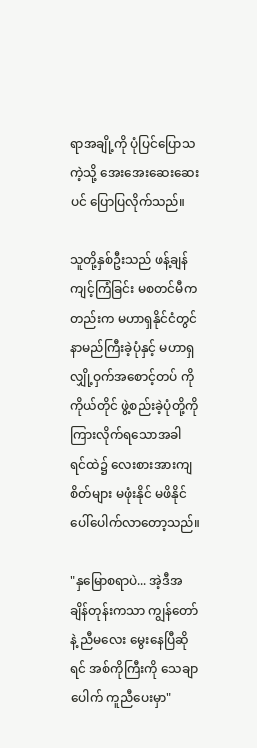ရာအချို့ကို ပုံပြင်ပြောသကဲ့သို့ အေးအေးဆေးဆေးပင် ပြောပြလိုက်သည်။

သူတို့နှစ်ဦးသည် ဖန့်ချန် ကျင့်ကြံခြင်း မစတင်မီကတည်းက မဟာရှနိုင်ငံတွင် နာမည်ကြီးခဲ့ပုံနှင့် မဟာရှ လျှို့ဝှက်အစောင့်တပ် ကို ကိုယ်တိုင် ဖွဲ့စည်းခဲ့ပုံတို့ကို ကြားလိုက်ရသောအခါ ရင်ထဲ၌ လေးစားအားကျစိတ်များ မဖုံးနိုင် မဖိနိုင် ပေါ်ပေါက်လာတော့သည်။

"နှမြောစရာပဲ... အဲ့ဒီအချိန်တုန်းကသာ ကျွန်တော်နဲ့ ညီမလေး မွေးနေပြီဆိုရင် အစ်ကိုကြီးကို သေချာပေါက် ကူညီပေးမှာ"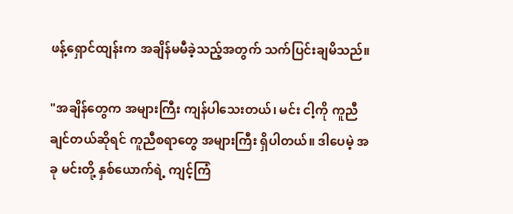ဖန့်ရှောင်ထျန်းက အချိန်မမီခဲ့သည့်အတွက် သက်ပြင်းချမိသည်။

"အချိန်တွေက အများကြီး ကျန်ပါသေးတယ်၊ မင်း ငါ့ကို ကူညီချင်တယ်ဆိုရင် ကူညီစရာတွေ အများကြီး ရှိပါတယ်။ ဒါပေမဲ့ အခု မင်းတို့ နှစ်ယောက်ရဲ့ ကျင့်ကြံ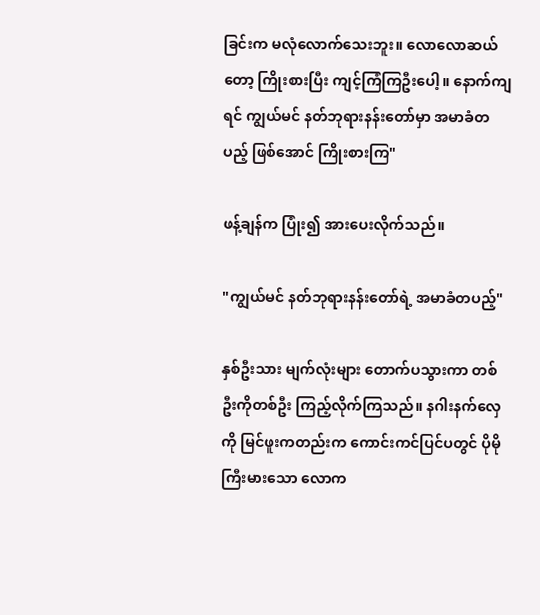ခြင်းက မလုံလောက်သေးဘူး။ လောလောဆယ်တော့ ကြိုးစားပြီး ကျင့်ကြံကြဦးပေါ့။ နောက်ကျရင် ကျွယ်မင် နတ်ဘုရားနန်းတော်မှာ အမာခံတပည့် ဖြစ်အောင် ကြိုးစားကြ"

ဖန့်ချန်က ပြုံး၍ အားပေးလိုက်သည်။

"ကျွယ်မင် နတ်ဘုရားနန်းတော်ရဲ့ အမာခံတပည့်"

နှစ်ဦးသား မျက်လုံးများ တောက်ပသွားကာ တစ်ဦးကိုတစ်ဦး ကြည့်လိုက်ကြသည်။ နဂါးနက်လှေ ကို မြင်ဖူးကတည်းက ကောင်းကင်ပြင်ပတွင် ပိုမိုကြီးမားသော လောက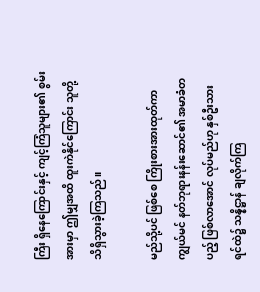ကြီး ရှိနေကြောင်းနှင့် ကျင့်ကြံသူများ၏ စွမ်းအားမှာ ဤမျှအထိ ထူးကဲနိုင်ကြောင်း သူတို့ သိရှိသွားခဲ့ကြသည်။

မည်သို့ပင် ဖြစ်စေ ကြိုးစားအားထုတ်ကာ ကျွယ်မင် နတ်ဘုရားနန်းဆောင်၏ အမာခံတပည့် ဖြစ်လာအောင် လုပ်မည်ဟု နှစ်ဦးသား ရင်ထဲ၌ သန္နိဋ္ဌာန် ချလိုက်ကြ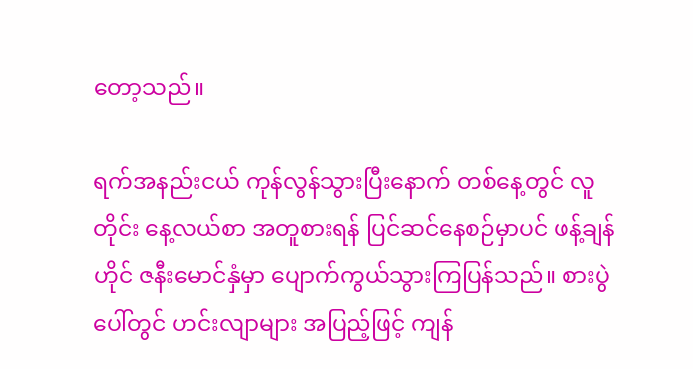တော့သည်။

ရက်အနည်းငယ် ကုန်လွန်သွားပြီးနောက် တစ်နေ့တွင် လူတိုင်း နေ့လယ်စာ အတူစားရန် ပြင်ဆင်နေစဉ်မှာပင် ဖန့်ချန်ဟိုင် ဇနီးမောင်နှံမှာ ပျောက်ကွယ်သွားကြပြန်သည်။ စားပွဲပေါ်တွင် ဟင်းလျာများ အပြည့်ဖြင့် ကျန်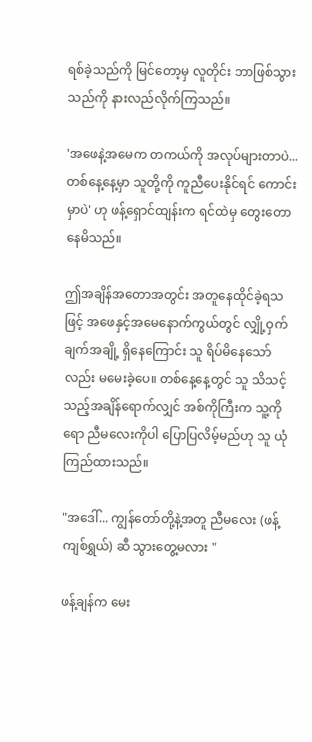ရစ်ခဲ့သည်ကို မြင်တော့မှ လူတိုင်း ဘာဖြစ်သွားသည်ကို နားလည်လိုက်ကြသည်။

'အဖေနဲ့အမေက တကယ်ကို အလုပ်များတာပဲ... တစ်နေ့နေ့မှာ သူတို့ကို ကူညီပေးနိုင်ရင် ကောင်းမှာပဲ' ဟု ဖန့်ရှောင်ထျန်းက ရင်ထဲမှ တွေးတောနေမိသည်။

ဤအချိန်အတောအတွင်း အတူနေထိုင်ခဲ့ရသဖြင့် အဖေနှင့်အမေနောက်ကွယ်တွင် လျှို့ဝှက်ချက်အချို့ ရှိနေကြောင်း သူ ရိပ်မိနေသော်လည်း မမေးခဲ့ပေ။ တစ်နေ့နေ့တွင် သူ သိသင့်သည့်အချိန်ရောက်လျှင် အစ်ကိုကြီးက သူ့ကိုရော ညီမလေးကိုပါ ပြောပြလိမ့်မည်ဟု သူ ယုံကြည်ထားသည်။

"အဒေါ်... ကျွန်တော်တို့နဲ့အတူ ညီမလေး (ဖန့်ကျစ်ရွှယ်) ဆီ သွားတွေ့မလား "

ဖန့်ချန်က မေး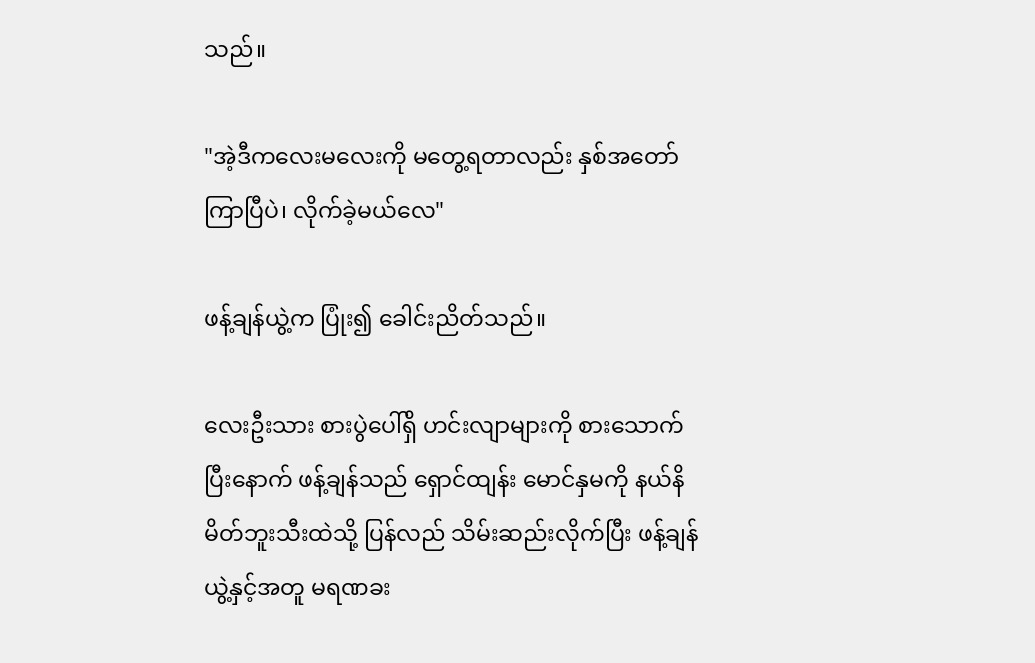သည်။

"အဲ့ဒီကလေးမလေးကို မတွေ့ရတာလည်း နှစ်အတော်ကြာပြီပဲ၊ လိုက်ခဲ့မယ်လေ"

ဖန့်ချန်ယွဲ့က ပြုံး၍ ခေါင်းညိတ်သည်။

လေးဦးသား စားပွဲပေါ်ရှိ ဟင်းလျာများကို စားသောက်ပြီးနောက် ဖန့်ချန်သည် ရှောင်ထျန်း မောင်နှမကို နယ်နိမိတ်ဘူးသီးထဲသို့ ပြန်လည် သိမ်းဆည်းလိုက်ပြီး ဖန့်ချန်ယွဲ့နှင့်အတူ မရဏခး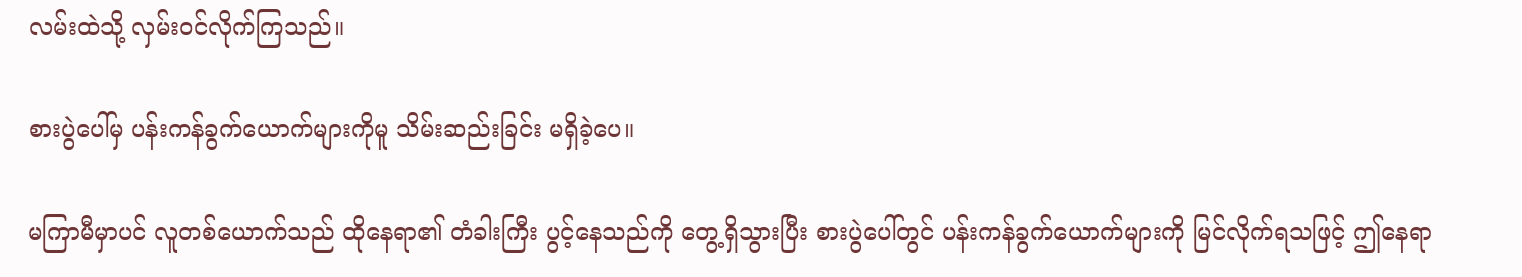လမ်းထဲသို့ လှမ်းဝင်လိုက်ကြသည်။

စားပွဲပေါ်မှ ပန်းကန်ခွက်ယောက်များကိုမူ သိမ်းဆည်းခြင်း မရှိခဲ့ပေ။

မကြာမီမှာပင် လူတစ်ယောက်သည် ထိုနေရာ၏ တံခါးကြီး ပွင့်နေသည်ကို တွေ့ရှိသွားပြီး စားပွဲပေါ်တွင် ပန်းကန်ခွက်ယောက်များကို မြင်လိုက်ရသဖြင့် ဤနေရာ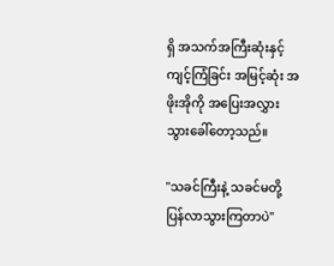ရှိ အသက်အကြီးဆုံးနှင့် ကျင့်ကြံခြင်း အမြင့်ဆုံး အဖိုးအိုကို အပြေးအလွှား သွားခေါ်တော့သည်။

"သခင်ကြီးနဲ့ သခင်မတို့ ပြန်လာသွားကြတာပဲ"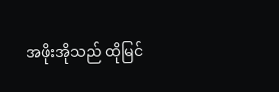အဖိုးအိုသည် ထိုမြင်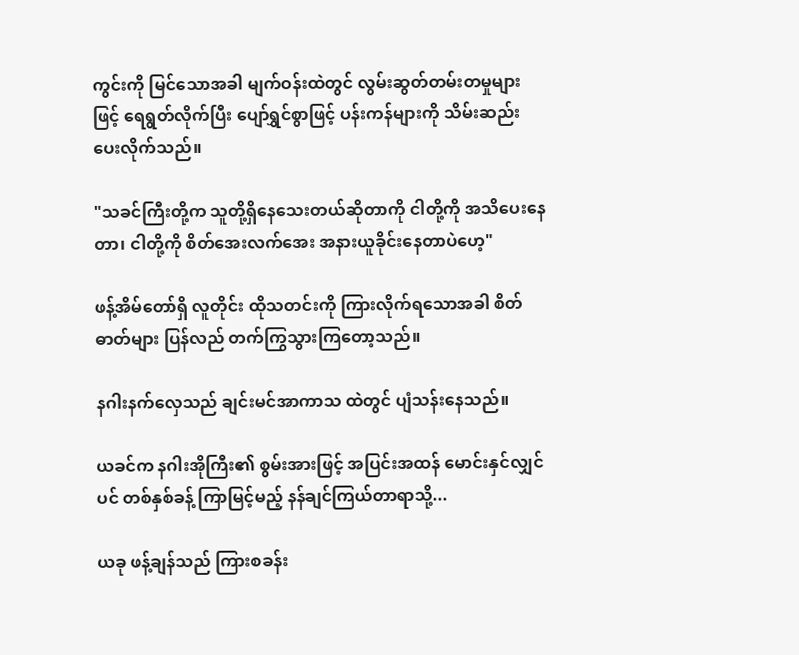ကွင်းကို မြင်သောအခါ မျက်ဝန်းထဲတွင် လွမ်းဆွတ်တမ်းတမှုများဖြင့် ရေရွတ်လိုက်ပြီး ပျော်ရွှင်စွာဖြင့် ပန်းကန်များကို သိမ်းဆည်းပေးလိုက်သည်။

"သခင်ကြီးတို့က သူတို့ရှိနေသေးတယ်ဆိုတာကို ငါတို့ကို အသိပေးနေတာ၊ ငါတို့ကို စိတ်အေးလက်အေး အနားယူခိုင်းနေတာပဲဟေ့"

ဖန့်အိမ်တော်ရှိ လူတိုင်း ထိုသတင်းကို ကြားလိုက်ရသောအခါ စိတ်ဓာတ်များ ပြန်လည် တက်ကြွသွားကြတော့သည်။

နဂါးနက်လှေသည် ချင်းမင်အာကာသ ထဲတွင် ပျံသန်းနေသည်။

ယခင်က နဂါးအိုကြီး၏ စွမ်းအားဖြင့် အပြင်းအထန် မောင်းနှင်လျှင်ပင် တစ်နှစ်ခန့် ကြာမြင့်မည့် နန်ချင်ကြယ်တာရာသို့...

ယခု ဖန့်ချန်သည် ကြားစခန်း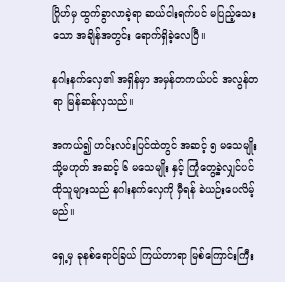ဂြိုဟ်မှ ထွက်ခွာလာခဲ့ရာ ဆယ်ငါးရက်ပင် မပြည့်သေးသော အချိန်အတွင်း ရောက်ရှိခဲ့လေပြီ။

နဂါးနက်လှေ၏ အရှိန်မှာ အမှန်တကယ်ပင် အလွန်တရာ မြန်ဆန်လှသည်။

အကယ်၍ ဟင်းလင်းပြင်ထဲတွင် အဆင့် ၅ မသေမျိုး သို့မဟုတ် အဆင့် ၆ မသေမျိုး နှင့် ကြုံတွေ့ခဲ့လျှင်ပင် ထိုသူများသည် နဂါးနက်လှေကို မှီရန် ခဲယဉ်းပေလိမ့်မည်။

ရှေ့မှ ခုနစ်ရောင်ခြယ် ကြယ်တာရာ မြစ်ကြောင်းကြီး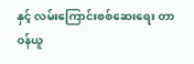နှင့် လမ်းကြောင်းစစ်ဆေးရေး တာဝန်ယူ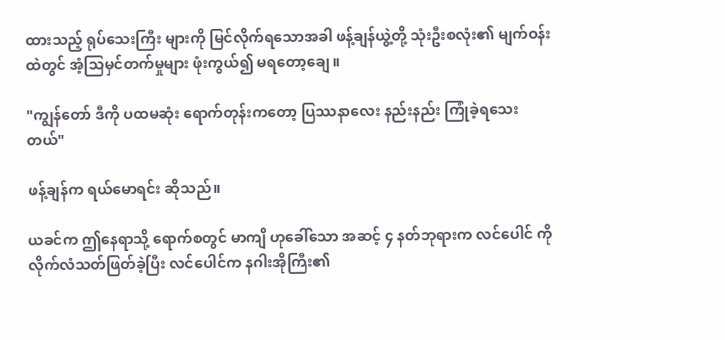ထားသည့် ရုပ်သေးကြီး များကို မြင်လိုက်ရသောအခါ ဖန့်ချန်ယွဲ့တို့ သုံးဦးစလုံး၏ မျက်ဝန်းထဲတွင် အံ့သြမှင်တက်မှုများ ဖုံးကွယ်၍ မရတော့ချေ။

"ကျွန်တော် ဒီကို ပထမဆုံး ရောက်တုန်းကတော့ ပြဿနာလေး နည်းနည်း ကြုံခဲ့ရသေးတယ်"

ဖန့်ချန်က ရယ်မောရင်း ဆိုသည်။

ယခင်က ဤနေရာသို့ ရောက်စတွင် မာကျိ ဟုခေါ်သော အဆင့် ၄ နတ်ဘုရားက လင်ပေါင် ကို လိုက်လံသတ်ဖြတ်ခဲ့ပြီး လင်ပေါင်က နဂါးအိုကြီး၏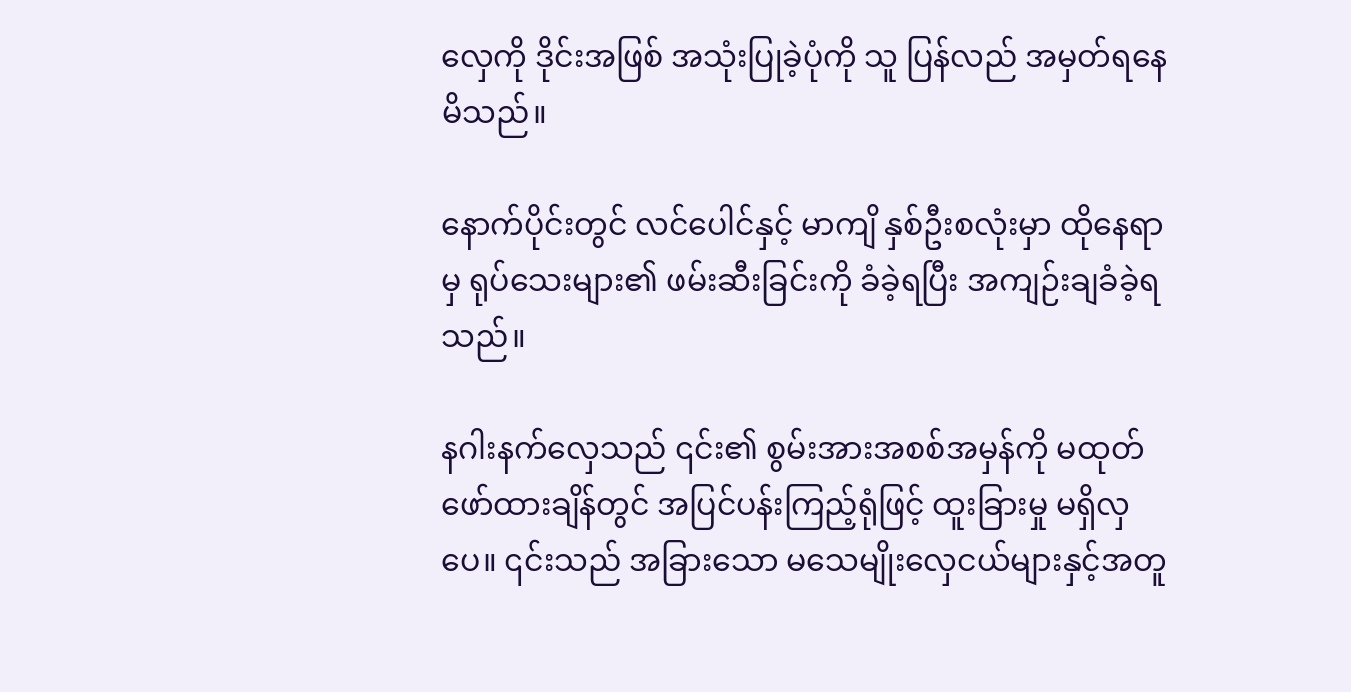လှေကို ဒိုင်းအဖြစ် အသုံးပြုခဲ့ပုံကို သူ ပြန်လည် အမှတ်ရနေမိသည်။

နောက်ပိုင်းတွင် လင်ပေါင်နှင့် မာကျိ နှစ်ဦးစလုံးမှာ ထိုနေရာမှ ရုပ်သေးများ၏ ဖမ်းဆီးခြင်းကို ခံခဲ့ရပြီး အကျဉ်းချခံခဲ့ရသည်။

နဂါးနက်လှေသည် ၎င်း၏ စွမ်းအားအစစ်အမှန်ကို မထုတ်ဖော်ထားချိန်တွင် အပြင်ပန်းကြည့်ရုံဖြင့် ထူးခြားမှု မရှိလှပေ။ ၎င်းသည် အခြားသော မသေမျိုးလှေငယ်များနှင့်အတူ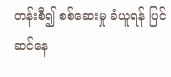တန်းစီ၍ စစ်ဆေးမှု ခံယူရန် ပြင်ဆင်နေ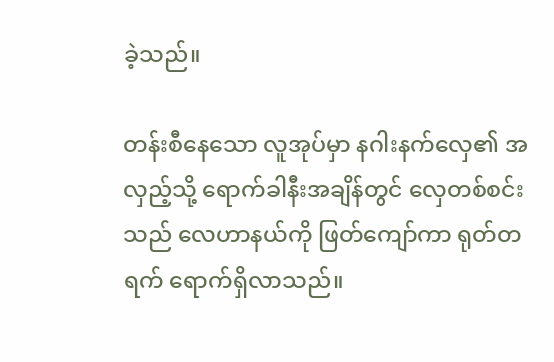ခဲ့သည်။

တန်းစီနေသော လူအုပ်မှာ နဂါးနက်လှေ၏ အလှည့်သို့ ရောက်ခါနီးအချိန်တွင် လှေတစ်စင်းသည် လေဟာနယ်ကို ဖြတ်ကျော်ကာ ရုတ်တရက် ရောက်ရှိလာသည်။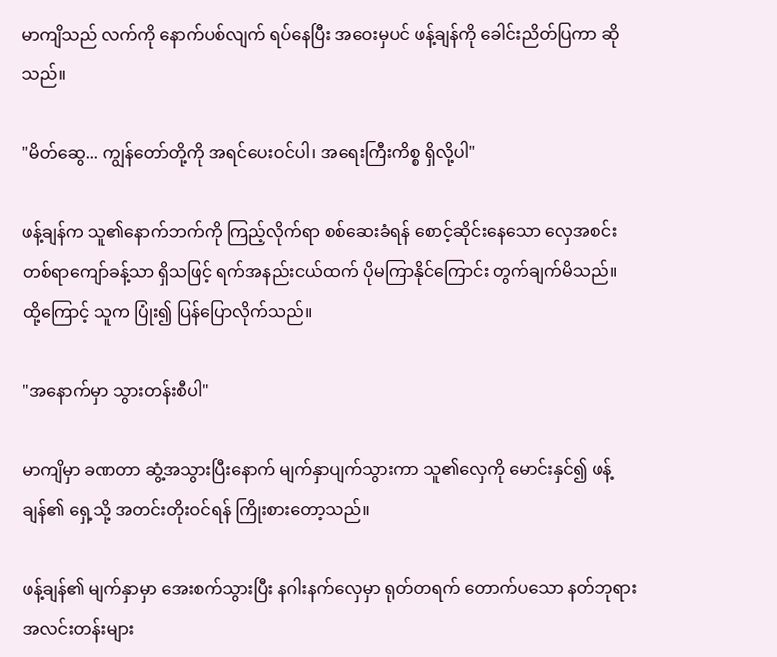မာကျိသည် လက်ကို နောက်ပစ်လျက် ရပ်နေပြီး အဝေးမှပင် ဖန့်ချန်ကို ခေါင်းညိတ်ပြကာ ဆိုသည်။

"မိတ်ဆွေ... ကျွန်တော်တို့ကို အရင်ပေးဝင်ပါ၊ အရေးကြီးကိစ္စ ရှိလို့ပါ"

ဖန့်ချန်က သူ၏နောက်ဘက်ကို ကြည့်လိုက်ရာ စစ်ဆေးခံရန် စောင့်ဆိုင်းနေသော လှေအစင်း တစ်ရာကျော်ခန့်သာ ရှိသဖြင့် ရက်အနည်းငယ်ထက် ပိုမကြာနိုင်ကြောင်း တွက်ချက်မိသည်။ ထို့ကြောင့် သူက ပြုံး၍ ပြန်ပြောလိုက်သည်။

"အနောက်မှာ သွားတန်းစီပါ"

မာကျိမှာ ခဏတာ ဆွံ့အသွားပြီးနောက် မျက်နှာပျက်သွားကာ သူ၏လှေကို မောင်းနှင်၍ ဖန့်ချန်၏ ရှေ့သို့ အတင်းတိုးဝင်ရန် ကြိုးစားတော့သည်။

ဖန့်ချန်၏ မျက်နှာမှာ အေးစက်သွားပြီး နဂါးနက်လှေမှာ ရုတ်တရက် တောက်ပသော နတ်ဘုရားအလင်းတန်းများ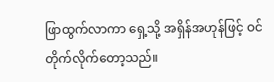ဖြာထွက်လာကာ ရှေ့သို့ အရှိန်အဟုန်ဖြင့် ဝင်တိုက်လိုက်တော့သည်။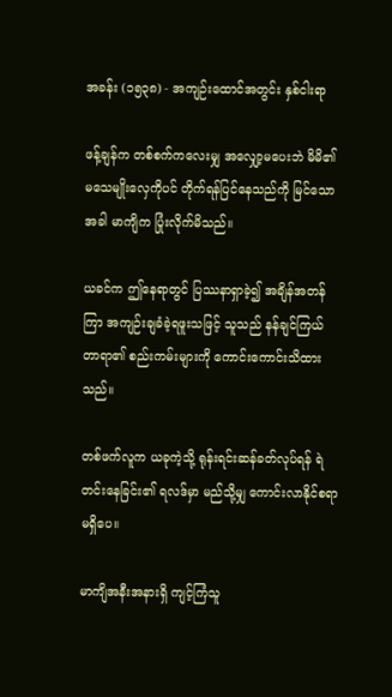အခန်း (၁၅၃၈) - အကျဉ်းထောင်အတွင်း နှစ်ငါးရာ

ဖန့်ချန်က တစ်စက်ကလေးမျှ အလျှော့မပေးဘဲ မိမိ၏ မသေမျိုးလှေကိုပင် တိုက်ရန်ပြင်နေသည်ကို မြင်သောအခါ မာကျိက ပြုံးလိုက်မိသည်။

ယခင်က ဤနေရာတွင် ပြဿနာရှာခဲ့၍ အချိန်အတန်ကြာ အကျဉ်းချခံခဲ့ရဖူးသဖြင့် သူသည် နန်ချင်ကြယ်တာရာ၏ စည်းကမ်းများကို ကောင်းကောင်းသိထားသည်။

တစ်ဖက်လူက ယခုကဲ့သို့ ရုန်းရင်းဆန်ခတ်လုပ်ရန် ရဲတင်းနေခြင်း၏ ရလဒ်မှာ မည်သို့မျှ ကောင်းလာနိုင်စရာမရှိပေ။

မာကျိအနီးအနားရှိ ကျင့်ကြံသူ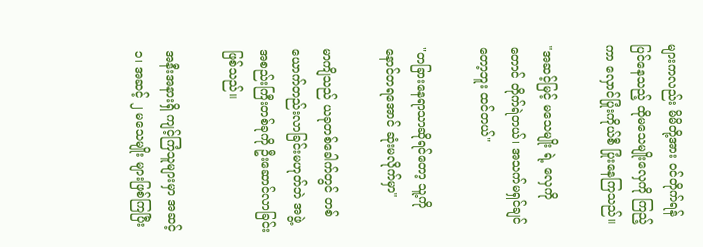များကလည်း မိမိတို့အား ဝင်တိုက်ရန် ပြင်နေသည့် ထိုမသေမျိုးလှေကို ကြည့်ကာ လှောင်ပြုံးကိုယ်စီ ပြုံးနေကြသည်။

"အဆင့်မြင့် မသေမျိုး ရဲ့ လှေကိုတောင် တိုက်ရဲတယ်၊ အသက်မရှင်ချင်တော့ဘူး ထင်တယ်"

"တခြားနေရာသာဆိုရင်တော့ သူ့ကို နောင်တရအောင် ဆုံးမလိုက်မှာ"

မာကျိသည် ယခုတစ်ခေါက်တွင် တစ်ယောက်တည်းလာခြင်းမဟုတ်ဘဲ အဖွဲ့အစည်းကြီးတစ်ခုကို ဦးဆောင်လာခြင်းဖြစ်သည်။

အနီးအနားရှိ ကျင့်ကြံသူများမှာ အဆင့် ၁၊ အဆင့် ၂ မသေမျိုး များဖြစ်ကြပြီး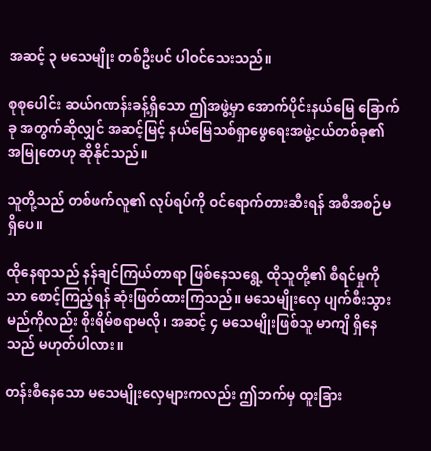အဆင့် ၃ မသေမျိုး တစ်ဦးပင် ပါဝင်သေးသည်။

စုစုပေါင်း ဆယ်ဂဏန်းခန့်ရှိသော ဤအဖွဲ့မှာ အောက်ပိုင်းနယ်မြေ ခြောက်ခု အတွက်ဆိုလျှင် အဆင့်မြင့် နယ်မြေသစ်ရှာဖွေရေးအဖွဲ့ငယ်တစ်ခု၏ အမြုတေဟု ဆိုနိုင်သည်။

သူတို့သည် တစ်ဖက်လူ၏ လုပ်ရပ်ကို ဝင်ရောက်တားဆီးရန် အစီအစဉ်မရှိပေ။

ထိုနေရာသည် နန်ချင်ကြယ်တာရာ ဖြစ်နေသရွေ့ ထိုသူတို့၏ စီရင်မှုကိုသာ စောင့်ကြည့်ရန် ဆုံးဖြတ်ထားကြသည်။ မသေမျိုးလှေ ပျက်စီးသွားမည်ကိုလည်း စိုးရိမ်စရာမလို၊ အဆင့် ၄ မသေမျိုးဖြစ်သူ မာကျိ ရှိနေသည် မဟုတ်ပါလား။

တန်းစီနေသော မသေမျိုးလှေများကလည်း ဤဘက်မှ ထူးခြား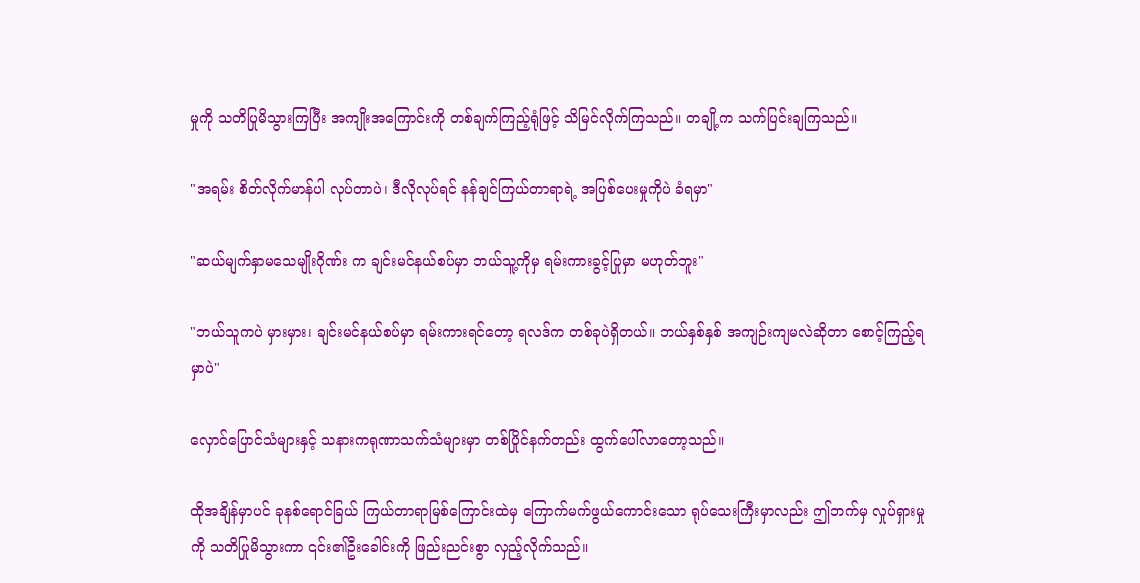မှုကို သတိပြုမိသွားကြပြီး အကျိုးအကြောင်းကို တစ်ချက်ကြည့်ရုံဖြင့် သိမြင်လိုက်ကြသည်။ တချို့က သက်ပြင်းချကြသည်။

"အရမ်း စိတ်လိုက်မာန်ပါ လုပ်တာပဲ၊ ဒီလိုလုပ်ရင် နန်ချင်ကြယ်တာရာရဲ့ အပြစ်ပေးမှုကိုပဲ ခံရမှာ"

"ဆယ်မျက်နှာမသေမျိုးဂိုဏ်း က ချင်းမင်နယ်စပ်မှာ ဘယ်သူ့ကိုမှ ရမ်းကားခွင့်ပြုမှာ မဟုတ်ဘူး"

"ဘယ်သူကပဲ မှားမှား၊ ချင်းမင်နယ်စပ်မှာ ရမ်းကားရင်တော့ ရလဒ်က တစ်ခုပဲရှိတယ်။ ဘယ်နှစ်နှစ် အကျဉ်းကျမလဲဆိုတာ စောင့်ကြည့်ရမှာပဲ"

လှောင်ပြောင်သံများနှင့် သနားကရုဏာသက်သံများမှာ တစ်ပြိုင်နက်တည်း ထွက်ပေါ်လာတော့သည်။

ထိုအချိန်မှာပင် ခုနစ်ရောင်ခြယ် ကြယ်တာရာမြစ်ကြောင်းထဲမှ ကြောက်မက်ဖွယ်ကောင်းသော ရုပ်သေးကြီးမှာလည်း ဤဘက်မှ လှုပ်ရှားမှုကို သတိပြုမိသွားကာ ၎င်း၏ဦးခေါင်းကို ဖြည်းညင်းစွာ လှည့်လိုက်သည်။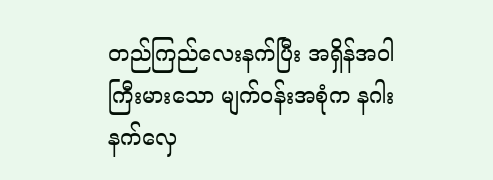တည်ကြည်လေးနက်ပြီး အရှိန်အဝါကြီးမားသော မျက်ဝန်းအစုံက နဂါးနက်လှေ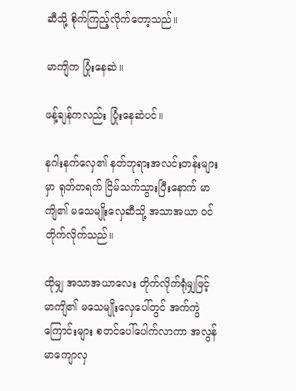ဆီသို့ စိုက်ကြည့်လိုက်တော့သည်။

မာကျိက ပြုံးနေဆဲ။

ဖန့်ချန်ကလည်း ပြုံးနေဆဲပင်။

နဂါးနက်လှေ၏ နတ်ဘုရားအလင်းတန်းများမှာ ရုတ်တရက် ငြိမ်သက်သွားပြီးနောက် မာကျိ၏ မသေမျိုးလှေဆီသို့ အသာအယာ ဝင်တိုက်လိုက်သည်။

ထိုမျှ အသာအယာလေး တိုက်လိုက်ရုံမျှဖြင့် မာကျိ၏ မသေမျိုးလှေပေါ်တွင် အက်ကွဲကြောင်းများ စတင်ပေါ်ပေါက်လာကာ အလွန်မာကျောလှ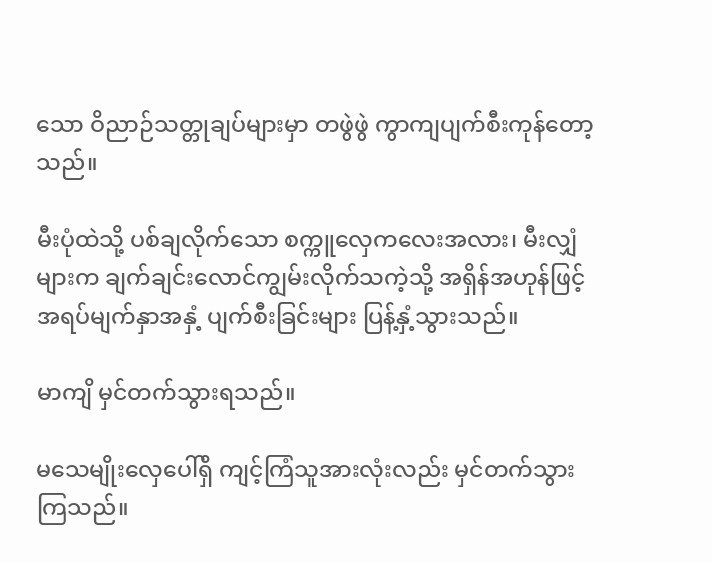သော ဝိညာဉ်သတ္တုချပ်များမှာ တဖွဲဖွဲ ကွာကျပျက်စီးကုန်တော့သည်။

မီးပုံထဲသို့ ပစ်ချလိုက်သော စက္ကူလှေကလေးအလား၊ မီးလျှံများက ချက်ချင်းလောင်ကျွမ်းလိုက်သကဲ့သို့ အရှိန်အဟုန်ဖြင့် အရပ်မျက်နှာအနှံ့ ပျက်စီးခြင်းများ ပြန့်နှံ့သွားသည်။

မာကျိ မှင်တက်သွားရသည်။

မသေမျိုးလှေပေါ်ရှိ ကျင့်ကြံသူအားလုံးလည်း မှင်တက်သွားကြသည်။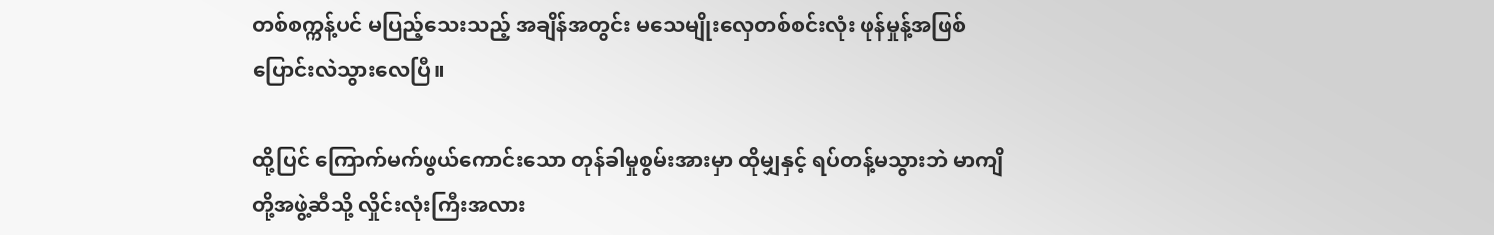တစ်စက္ကန့်ပင် မပြည့်သေးသည့် အချိန်အတွင်း မသေမျိုးလှေတစ်စင်းလုံး ဖုန်မှုန့်အဖြစ် ပြောင်းလဲသွားလေပြီ။

ထို့ပြင် ကြောက်မက်ဖွယ်ကောင်းသော တုန်ခါမှုစွမ်းအားမှာ ထိုမျှနှင့် ရပ်တန့်မသွားဘဲ မာကျိတို့အဖွဲ့ဆီသို့ လှိုင်းလုံးကြီးအလား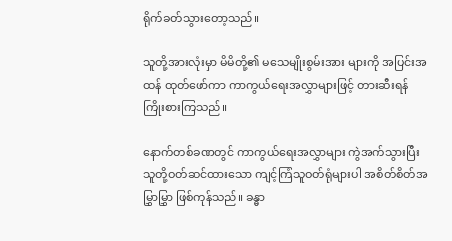ရိုက်ခတ်သွားတော့သည်။

သူတို့အားလုံးမှာ မိမိတို့၏ မသေမျိုးစွမ်းအား များကို အပြင်းအထန် ထုတ်ဖော်ကာ ကာကွယ်ရေးအလွှာများဖြင့် တားဆီးရန် ကြိုးစားကြသည်။

နောက်တစ်ခဏတွင် ကာကွယ်ရေးအလွှာများ ကွဲအက်သွားပြီး သူတို့ဝတ်ဆင်ထားသော ကျင့်ကြံသူဝတ်ရုံများပါ အစိတ်စိတ်အမြွှာမြွှာ ဖြစ်ကုန်သည်။ ခန္ဓာ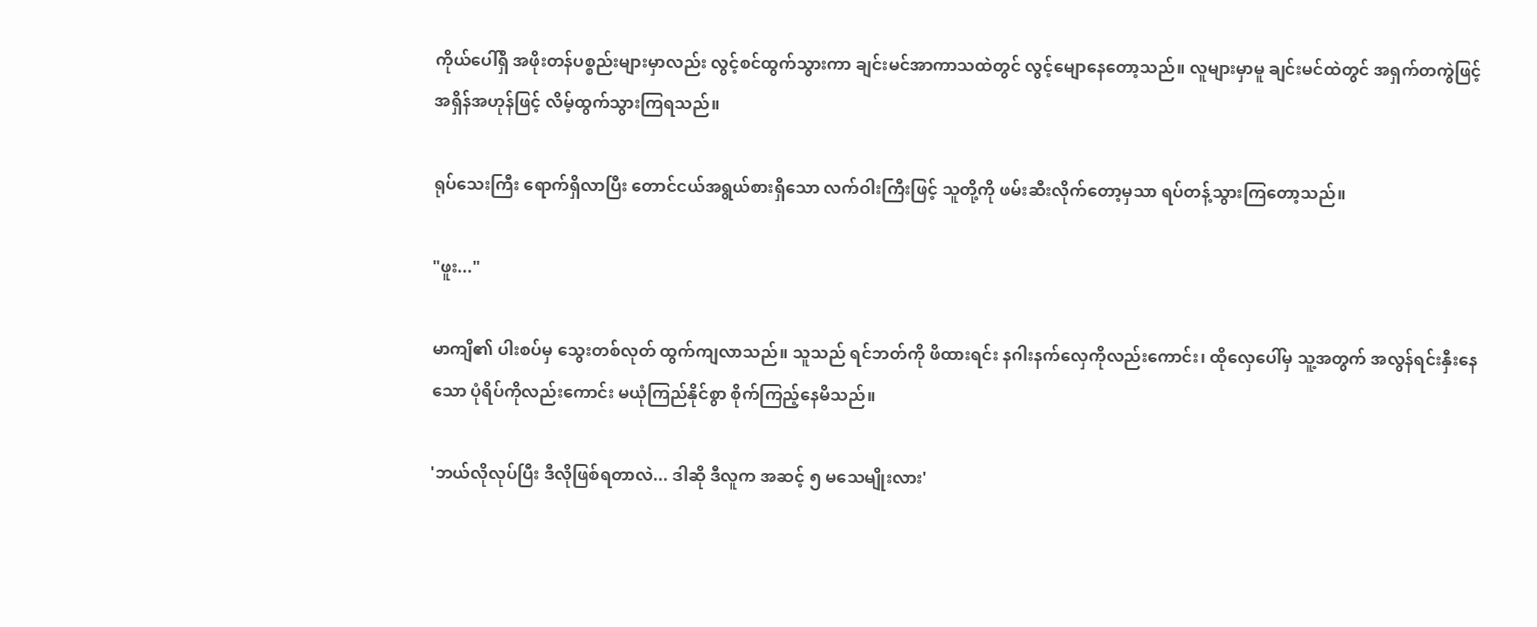ကိုယ်ပေါ်ရှိ အဖိုးတန်ပစ္စည်းများမှာလည်း လွင့်စင်ထွက်သွားကာ ချင်းမင်အာကာသထဲတွင် လွင့်မျောနေတော့သည်။ လူများမှာမူ ချင်းမင်ထဲတွင် အရှက်တကွဲဖြင့် အရှိန်အဟုန်ဖြင့် လိမ့်ထွက်သွားကြရသည်။

ရုပ်သေးကြီး ရောက်ရှိလာပြီး တောင်ငယ်အရွယ်စားရှိသော လက်ဝါးကြီးဖြင့် သူတို့ကို ဖမ်းဆီးလိုက်တော့မှသာ ရပ်တန့်သွားကြတော့သည်။

"ဖူး..."

မာကျိ၏ ပါးစပ်မှ သွေးတစ်လုတ် ထွက်ကျလာသည်။ သူသည် ရင်ဘတ်ကို ဖိထားရင်း နဂါးနက်လှေကိုလည်းကောင်း၊ ထိုလှေပေါ်မှ သူ့အတွက် အလွန်ရင်းနှီးနေသော ပုံရိပ်ကိုလည်းကောင်း မယုံကြည်နိုင်စွာ စိုက်ကြည့်နေမိသည်။

'ဘယ်လိုလုပ်ပြီး ဒီလိုဖြစ်ရတာလဲ... ဒါဆို ဒီလူက အဆင့် ၅ မသေမျိုးလား'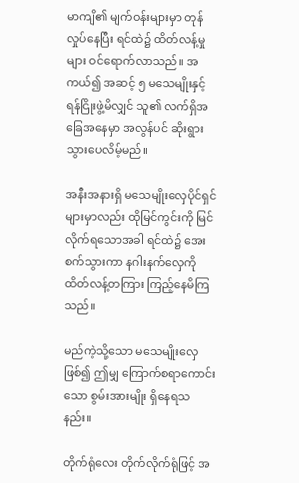မာကျိ၏ မျက်ဝန်းများမှာ တုန်လှုပ်နေပြီး ရင်ထဲ၌ ထိတ်လန့်မှုများ ဝင်ရောက်လာသည်။ အကယ်၍ အဆင့် ၅ မသေမျိုးနှင့် ရန်ငြိုးဖွဲ့မိလျှင် သူ၏ လက်ရှိအခြေအနေမှာ အလွန်ပင် ဆိုးရွားသွားပေလိမ့်မည်။

အနီးအနားရှိ မသေမျိုးလှေပိုင်ရှင်များမှာလည်း ထိုမြင်ကွင်းကို မြင်လိုက်ရသောအခါ ရင်ထဲ၌ အေးစက်သွားကာ နဂါးနက်လှေကို ထိတ်လန့်တကြား ကြည့်နေမိကြသည်။

မည်ကဲ့သို့သော မသေမျိုးလှေဖြစ်၍ ဤမျှ ကြောက်စရာကောင်းသော စွမ်းအားမျိုး ရှိနေရသနည်း။

တိုက်ရုံလေး တိုက်လိုက်ရုံဖြင့် အ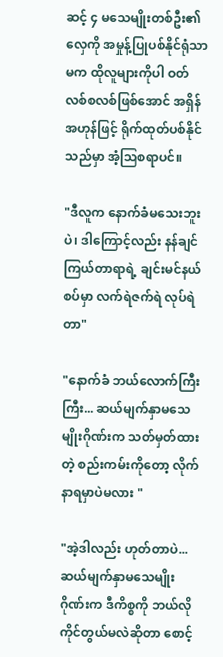ဆင့် ၄ မသေမျိုးတစ်ဦး၏ လှေကို အမှုန့်ပြုပစ်နိုင်ရုံသာမက ထိုလူများကိုပါ ဝတ်လစ်စလစ်ဖြစ်အောင် အရှိန်အဟုန်ဖြင့် ရိုက်ထုတ်ပစ်နိုင်သည်မှာ အံ့ဩစရာပင်။

"ဒီလူက နောက်ခံမသေးဘူးပဲ၊ ဒါကြောင့်လည်း နန်ချင်ကြယ်တာရာရဲ့ ချင်းမင်နယ်စပ်မှာ လက်ရဲဇက်ရဲ လုပ်ရဲတာ"

"နောက်ခံ ဘယ်လောက်ကြီးကြီး... ဆယ်မျက်နှာမသေမျိုးဂိုဏ်းက သတ်မှတ်ထားတဲ့ စည်းကမ်းကိုတော့ လိုက်နာရမှာပဲမလား "

"အဲ့ဒါလည်း ဟုတ်တာပဲ... ဆယ်မျက်နှာမသေမျိုးဂိုဏ်းက ဒီကိစ္စကို ဘယ်လိုကိုင်တွယ်မလဲဆိုတာ စောင့်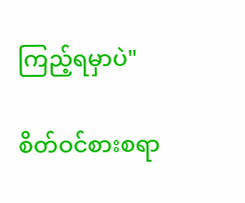ကြည့်ရမှာပဲ"

စိတ်ဝင်စားစရာ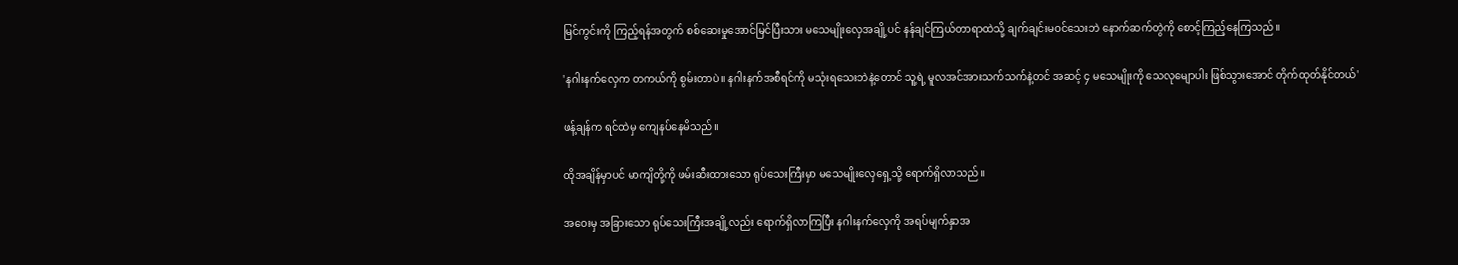မြင်ကွင်းကို ကြည့်ရန်အတွက် စစ်ဆေးမှုအောင်မြင်ပြီးသား မသေမျိုးလှေအချို့ပင် နန်ချင်ကြယ်တာရာထဲသို့ ချက်ချင်းမဝင်သေးဘဲ နောက်ဆက်တွဲကို စောင့်ကြည့်နေကြသည်။

'နဂါးနက်လှေက တကယ်ကို စွမ်းတာပဲ။ နဂါးနက်အစီရင်ကို မသုံးရသေးဘဲနဲ့တောင် သူ့ရဲ့ မူလအင်အားသက်သက်နဲ့တင် အဆင့် ၄ မသေမျိုးကို သေလုမျောပါး ဖြစ်သွားအောင် တိုက်ထုတ်နိုင်တယ်'

ဖန့်ချန်က ရင်ထဲမှ ကျေနပ်နေမိသည်။

ထိုအချိန်မှာပင် မာကျိတို့ကို ဖမ်းဆီးထားသော ရုပ်သေးကြီးမှာ မသေမျိုးလှေရှေ့သို့ ရောက်ရှိလာသည်။

အဝေးမှ အခြားသော ရုပ်သေးကြီးအချို့လည်း ရောက်ရှိလာကြပြီး နဂါးနက်လှေကို အရပ်မျက်နှာအ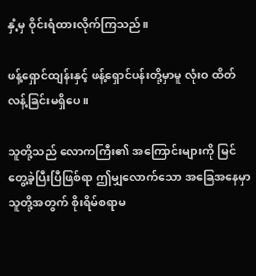နှံ့မှ ဝိုင်းရံထားလိုက်ကြသည်။

ဖန့်ရှောင်ထျန်းနှင့် ဖန့်ရှောင်ပန်းတို့မှာမူ လုံးဝ ထိတ်လန့်ခြင်းမရှိပေ။

သူတို့သည် လောကကြီး၏ အကြောင်းများကို မြင်တွေ့ခဲ့ပြီးပြီဖြစ်ရာ ဤမျှလောက်သော အခြေအနေမှာ သူတို့အတွက် စိုးရိမ်စရာမ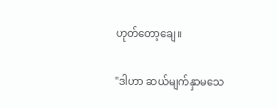ဟုတ်တော့ချေ။

"ဒါဟာ ဆယ်မျက်နှာမသေ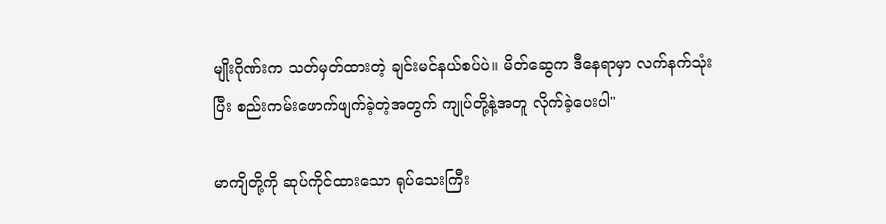မျိုးဂိုဏ်းက သတ်မှတ်ထားတဲ့ ချင်းမင်နယ်စပ်ပဲ။ မိတ်ဆွေက ဒီနေရာမှာ လက်နက်သုံးပြီး စည်းကမ်းဖောက်ဖျက်ခဲ့တဲ့အတွက် ကျုပ်တို့နဲ့အတူ လိုက်ခဲ့ပေးပါ"

မာကျိတို့ကို ဆုပ်ကိုင်ထားသော ရုပ်သေးကြီး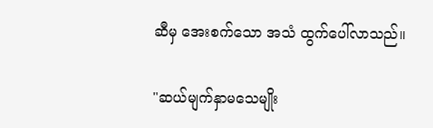ဆီမှ အေးစက်သော အသံ ထွက်ပေါ်လာသည်။

"ဆယ်မျက်နှာမသေမျိုး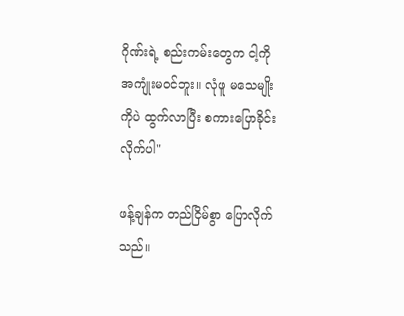ဂိုဏ်းရဲ့ စည်းကမ်းတွေက ငါ့ကို အကျုံးမဝင်ဘူး။ လုံဖူ မသေမျိုးကိုပဲ ထွက်လာပြီး စကားပြောခိုင်းလိုက်ပါ"

ဖန့်ချန်က တည်ငြိမ်စွာ ပြောလိုက်သည်။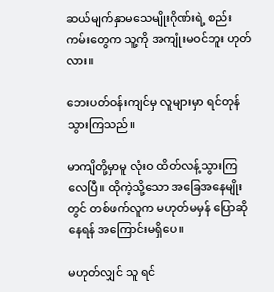ဆယ်မျက်နှာမသေမျိုးဂိုဏ်းရဲ့ စည်းကမ်းတွေက သူ့ကို အကျုံးမဝင်ဘူး ဟုတ်လား။

ဘေးပတ်ဝန်းကျင်မှ လူများမှာ ရင်တုန်သွားကြသည်။

မာကျိတို့မှာမူ လုံးဝ ထိတ်လန့်သွားကြလေပြီ။ ထိုကဲ့သို့သော အခြေအနေမျိုးတွင် တစ်ဖက်လူက မဟုတ်မမှန် ပြောဆိုနေရန် အကြောင်းမရှိပေ။

မဟုတ်လျှင် သူ ရင်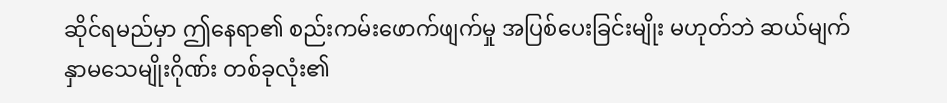ဆိုင်ရမည်မှာ ဤနေရာ၏ စည်းကမ်းဖောက်ဖျက်မှု အပြစ်ပေးခြင်းမျိုး မဟုတ်ဘဲ ဆယ်မျက်နှာမသေမျိုးဂိုဏ်း တစ်ခုလုံး၏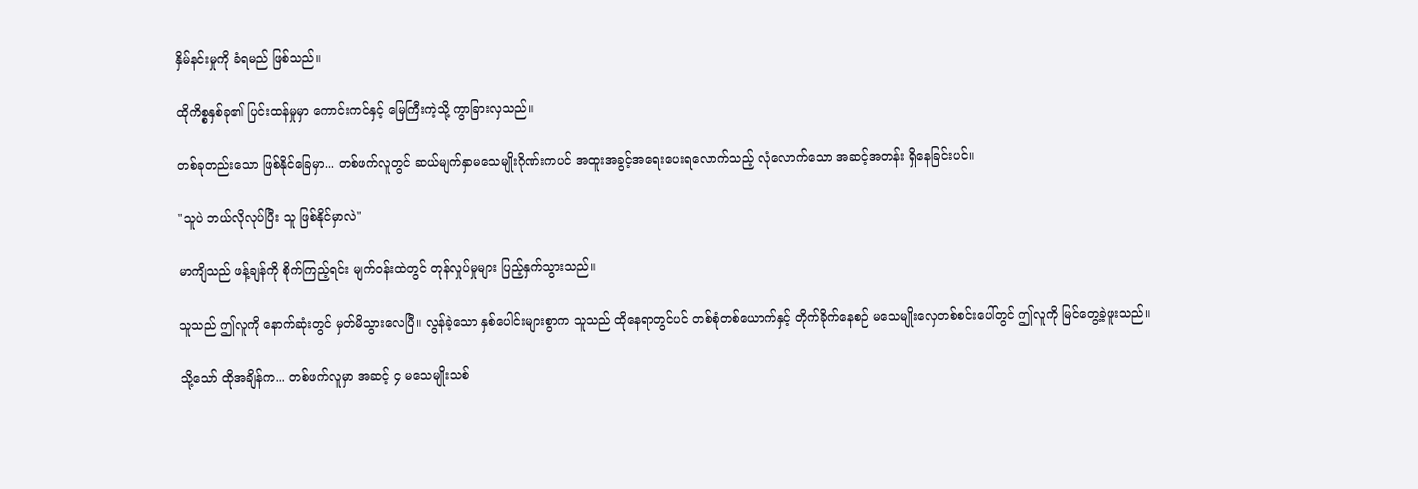နှိမ်နင်းမှုကို ခံရမည် ဖြစ်သည်။

ထိုကိစ္စနှစ်ခု၏ ပြင်းထန်မှုမှာ ကောင်းကင်နှင့် မြေကြီးကဲ့သို့ ကွာခြားလှသည်။

တစ်ခုတည်းသော ဖြစ်နိုင်ခြေမှာ... တစ်ဖက်လူတွင် ဆယ်မျက်နှာမသေမျိုးဂိုဏ်းကပင် အထူးအခွင့်အရေးပေးရလောက်သည့် လုံလောက်သော အဆင့်အတန်း ရှိနေခြင်းပင်။

"သူပဲ ဘယ်လိုလုပ်ပြီး သူ ဖြစ်နိုင်မှာလဲ"

မာကျိသည် ဖန့်ချန်ကို စိုက်ကြည့်ရင်း မျက်ဝန်းထဲတွင် တုန်လှုပ်မှုများ ပြည့်နှက်သွားသည်။

သူသည် ဤလူကို နောက်ဆုံးတွင် မှတ်မိသွားလေပြီ။ လွန်ခဲ့သော နှစ်ပေါင်းများစွာက သူသည် ထိုနေရာတွင်ပင် တစ်စုံတစ်ယောက်နှင့် တိုက်ခိုက်နေစဉ် မသေမျိုးလှေတစ်စင်းပေါ်တွင် ဤလူကို မြင်တွေ့ခဲ့ဖူးသည်။

သို့သော် ထိုအချိန်က... တစ်ဖက်လူမှာ အဆင့် ၄ မသေမျိုးသစ်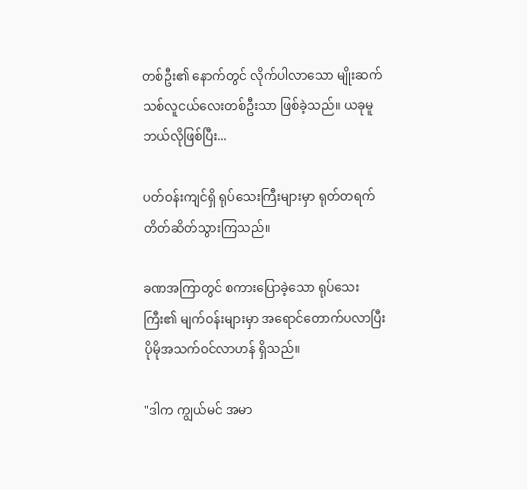တစ်ဦး၏ နောက်တွင် လိုက်ပါလာသော မျိုးဆက်သစ်လူငယ်လေးတစ်ဦးသာ ဖြစ်ခဲ့သည်။ ယခုမူ ဘယ်လိုဖြစ်ပြီး...

ပတ်ဝန်းကျင်ရှိ ရုပ်သေးကြီးများမှာ ရုတ်တရက် တိတ်ဆိတ်သွားကြသည်။

ခဏအကြာတွင် စကားပြောခဲ့သော ရုပ်သေးကြီး၏ မျက်ဝန်းများမှာ အရောင်တောက်ပလာပြီး ပိုမိုအသက်ဝင်လာဟန် ရှိသည်။

"ဒါက ကျွယ်မင် အမာ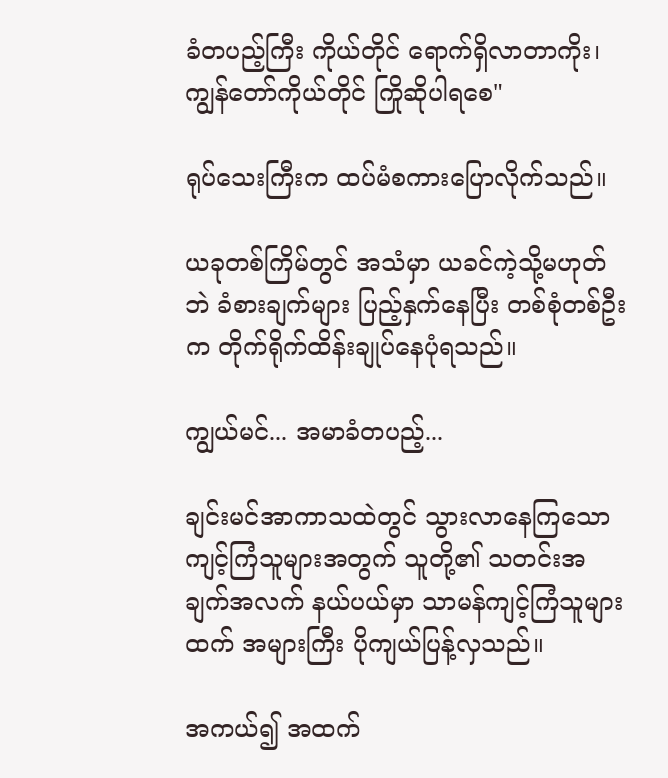ခံတပည့်ကြီး ကိုယ်တိုင် ရောက်ရှိလာတာကိုး၊ ကျွန်တော်ကိုယ်တိုင် ကြိုဆိုပါရစေ"

ရုပ်သေးကြီးက ထပ်မံစကားပြောလိုက်သည်။

ယခုတစ်ကြိမ်တွင် အသံမှာ ယခင်ကဲ့သို့မဟုတ်ဘဲ ခံစားချက်များ ပြည့်နှက်နေပြီး တစ်စုံတစ်ဦးက တိုက်ရိုက်ထိန်းချုပ်နေပုံရသည်။

ကျွယ်မင်... အမာခံတပည့်...

ချင်းမင်အာကာသထဲတွင် သွားလာနေကြသော ကျင့်ကြံသူများအတွက် သူတို့၏ သတင်းအချက်အလက် နယ်ပယ်မှာ သာမန်ကျင့်ကြံသူများထက် အများကြီး ပိုကျယ်ပြန့်လှသည်။

အကယ်၍ အထက်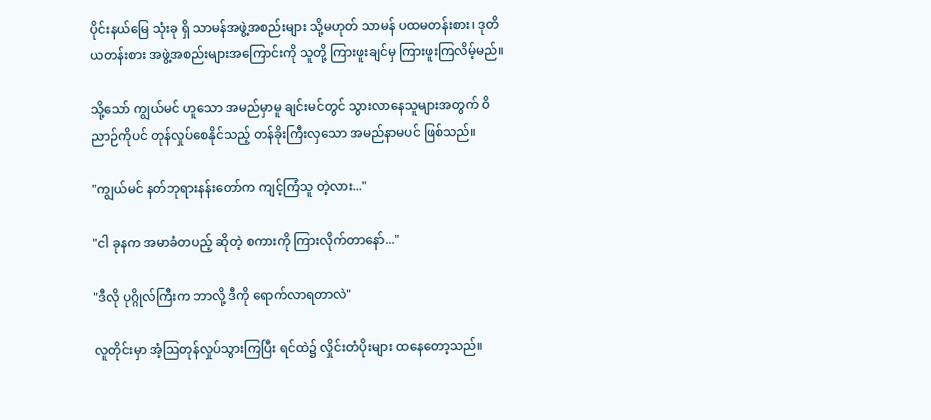ပိုင်းနယ်မြေ သုံးခု ရှိ သာမန်အဖွဲ့အစည်းများ သို့မဟုတ် သာမန် ပထမတန်းစား၊ ဒုတိယတန်းစား အဖွဲ့အစည်းများအကြောင်းကို သူတို့ ကြားဖူးချင်မှ ကြားဖူးကြလိမ့်မည်။

သို့သော် ကျွယ်မင် ဟူသော အမည်မှာမူ ချင်းမင်တွင် သွားလာနေသူများအတွက် ဝိညာဉ်ကိုပင် တုန်လှုပ်စေနိုင်သည့် တန်ခိုးကြီးလှသော အမည်နာမပင် ဖြစ်သည်။

"ကျွယ်မင် နတ်ဘုရားနန်းတော်က ကျင့်ကြံသူ တဲ့လား..."

"ငါ ခုနက အမာခံတပည့် ဆိုတဲ့ စကားကို ကြားလိုက်တာနော်..."

"ဒီလို ပုဂ္ဂိုလ်ကြီးက ဘာလို့ ဒီကို ရောက်လာရတာလဲ"

လူတိုင်းမှာ အံ့ဩတုန်လှုပ်သွားကြပြီး ရင်ထဲ၌ လှိုင်းတံပိုးများ ထနေတော့သည်။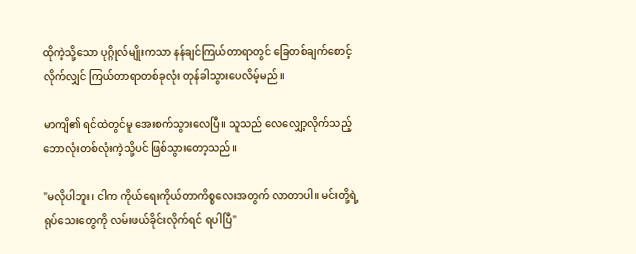ထိုကဲ့သို့သော ပုဂ္ဂိုလ်မျိုးကသာ နန်ချင်ကြယ်တာရာတွင် ခြေတစ်ချက်စောင့်လိုက်လျှင် ကြယ်တာရာတစ်ခုလုံး တုန်ခါသွားပေလိမ့်မည်။

မာကျိ၏ ရင်ထဲတွင်မူ အေးစက်သွားလေပြီ။ သူသည် လေလျှော့လိုက်သည့် ဘောလုံးတစ်လုံးကဲ့သို့ပင် ဖြစ်သွားတော့သည်။

"မလိုပါဘူး၊ ငါက ကိုယ်ရေးကိုယ်တာကိစ္စလေးအတွက် လာတာပါ။ မင်းတို့ရဲ့ ရုပ်သေးတွေကို လမ်းဖယ်ခိုင်းလိုက်ရင် ရပါပြီ"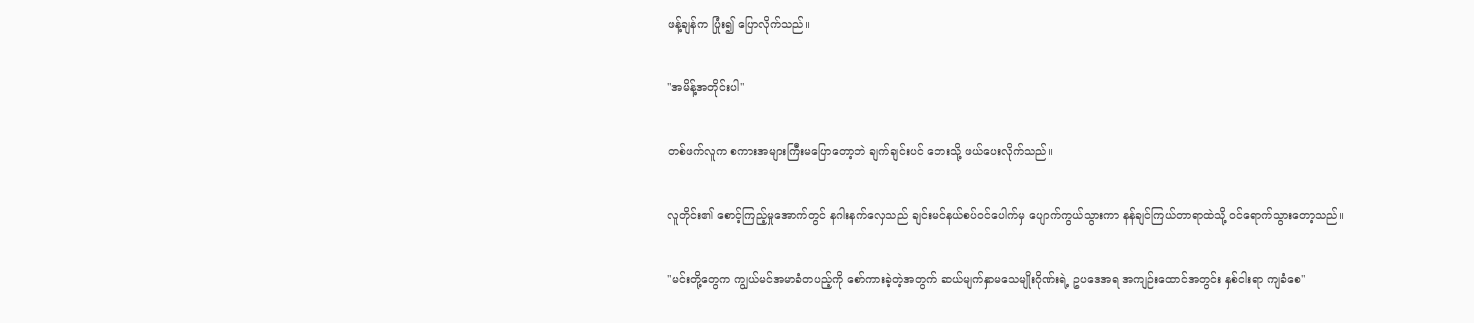ဖန့်ချန်က ပြုံး၍ ပြောလိုက်သည်။

"အမိန့်အတိုင်းပါ"

တစ်ဖက်လူက စကားအများကြီးမပြောတော့ဘဲ ချက်ချင်းပင် ဘေးသို့ ဖယ်ပေးလိုက်သည်။

လူတိုင်း၏ စောင့်ကြည့်မှုအောက်တွင် နဂါးနက်လှေသည် ချင်းမင်နယ်စပ်ဝင်ပေါက်မှ ပျောက်ကွယ်သွားကာ နန်ချင်ကြယ်တာရာထဲသို့ ဝင်ရောက်သွားတော့သည်။

"မင်းတို့တွေက ကျွယ်မင်အမာခံတပည့်ကို စော်ကားခဲ့တဲ့အတွက် ဆယ်မျက်နှာမသေမျိုးဂိုဏ်းရဲ့ ဥပဒေအရ အကျဉ်းထောင်အတွင်း နှစ်ငါးရာ ကျခံစေ"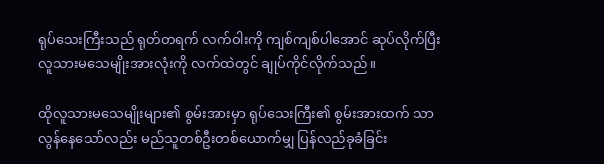ရုပ်သေးကြီးသည် ရုတ်တရက် လက်ဝါးကို ကျစ်ကျစ်ပါအောင် ဆုပ်လိုက်ပြီး လူသားမသေမျိုးအားလုံးကို လက်ထဲတွင် ချုပ်ကိုင်လိုက်သည်။

ထိုလူသားမသေမျိုးများ၏ စွမ်းအားမှာ ရုပ်သေးကြီး၏ စွမ်းအားထက် သာလွန်နေသော်လည်း မည်သူတစ်ဦးတစ်ယောက်မျှ ပြန်လည်ခုခံခြင်း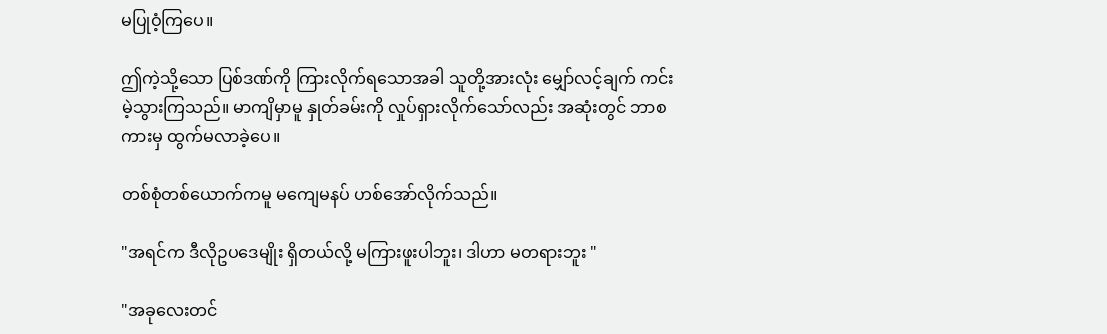မပြုဝံ့ကြပေ။

ဤကဲ့သို့သော ပြစ်ဒဏ်ကို ကြားလိုက်ရသောအခါ သူတို့အားလုံး မျှော်လင့်ချက် ကင်းမဲ့သွားကြသည်။ မာကျိမှာမူ နှုတ်ခမ်းကို လှုပ်ရှားလိုက်သော်လည်း အဆုံးတွင် ဘာစကားမှ ထွက်မလာခဲ့ပေ။

တစ်စုံတစ်ယောက်ကမူ မကျေမနပ် ဟစ်အော်လိုက်သည်။

"အရင်က ဒီလိုဥပဒေမျိုး ရှိတယ်လို့ မကြားဖူးပါဘူး၊ ဒါဟာ မတရားဘူး "

"အခုလေးတင်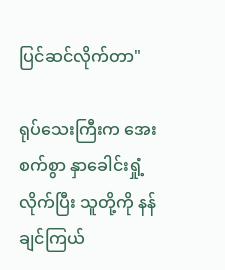ပြင်ဆင်လိုက်တာ"

ရုပ်သေးကြီးက အေးစက်စွာ နှာခေါင်းရှုံ့လိုက်ပြီး သူတို့ကို နန်ချင်ကြယ်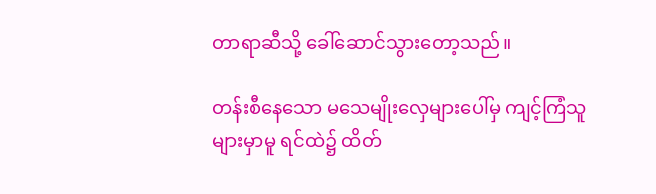တာရာဆီသို့ ခေါ်ဆောင်သွားတော့သည်။

တန်းစီနေသော မသေမျိုးလှေများပေါ်မှ ကျင့်ကြံသူများမှာမူ ရင်ထဲ၌ ထိတ်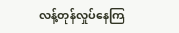လန့်တုန်လှုပ်နေကြ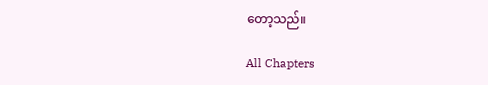တော့သည်။

All Chapters